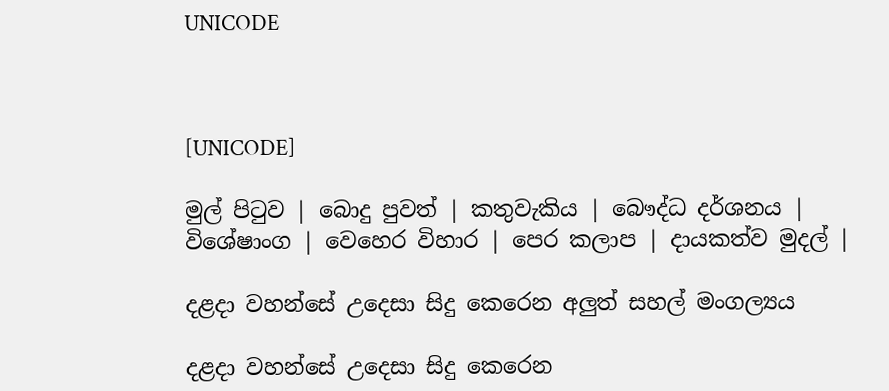UNICODE



[UNICODE]

මුල් පිටුව | බොදු පුවත් | කතුවැකිය | බෞද්ධ දර්ශනය | විශේෂාංග | වෙහෙර විහාර | පෙර කලාප | දායකත්ව මුදල් |

දළදා වහන්සේ උදෙසා සිදු කෙරෙන අලුත් සහල් මංගල්‍යය

දළදා වහන්සේ උදෙසා සිදු කෙරෙන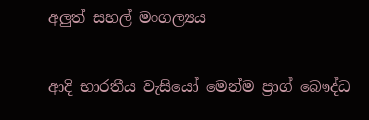අලුත් සහල් මංගල්‍යය

ආදි භාරතීය වැසියෝ මෙන්ම ප්‍රාග් බෞද්ධ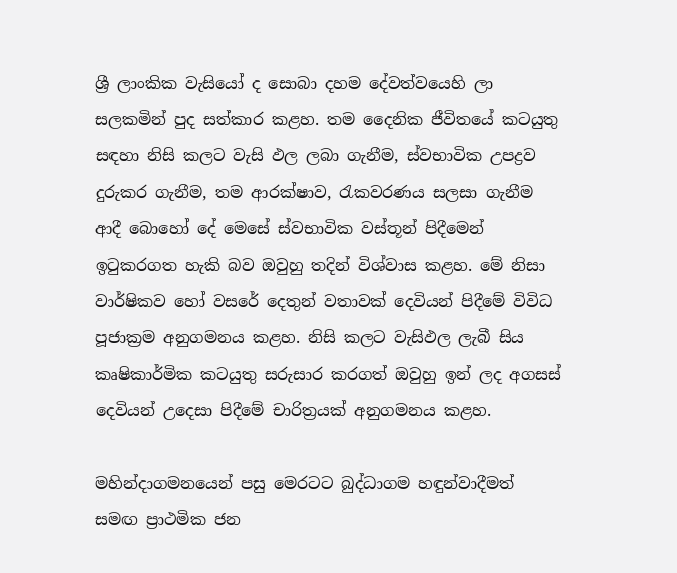ශ්‍රී ලාංකික වැසියෝ ද සොබා දහම දේවත්වයෙහි ලා සලකමින් පුද සත්කාර කළහ. තම දෛනික ජීවිතයේ කටයුතු සඳහා නිසි කලට වැසි ඵල ලබා ගැනීම, ස්වභාවික උපද්‍රව දුරුකර ගැනීම, තම ආරක්ෂාව, රැකවරණය සලසා ගැනීම ආදී බොහෝ දේ මෙසේ ස්වභාවික වස්තූන් පිදීමෙන් ඉටුකරගත හැකි බව ඔවුහු තදින් විශ්වාස කළහ. මේ නිසා වාර්ෂිකව හෝ වසරේ දෙතුන් වතාවක් දෙවියන් පිදීමේ විවිධ පූජාක්‍රම අනුගමනය කළහ. නිසි කලට වැසිඵල ලැබී සිය කෘෂිකාර්මික කටයුතු සරුසාර කරගත් ඔවුහු ඉන් ලද අගසස් දෙවියන් උදෙසා පිදීමේ චාරිත්‍රයක් අනුගමනය කළහ.

මහින්දාගමනයෙන් පසු මෙරටට බුද්ධාගම හඳුන්වාදීමත් සමඟ ප්‍රාථමික ජන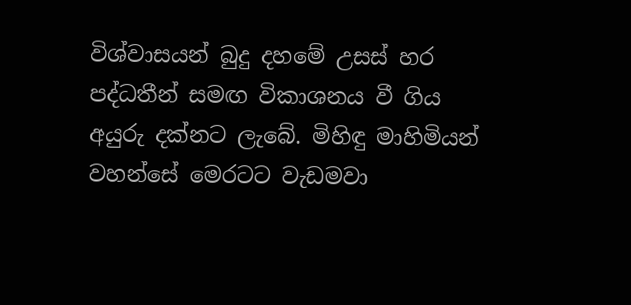විශ්වාසයන් බුදු දහමේ උසස් හර පද්ධතීන් සමඟ විකාශනය වී ගිය අයුරු දක්නට ලැබේ. මිහිඳු මාහිමියන් වහන්සේ මෙරටට වැඩමවා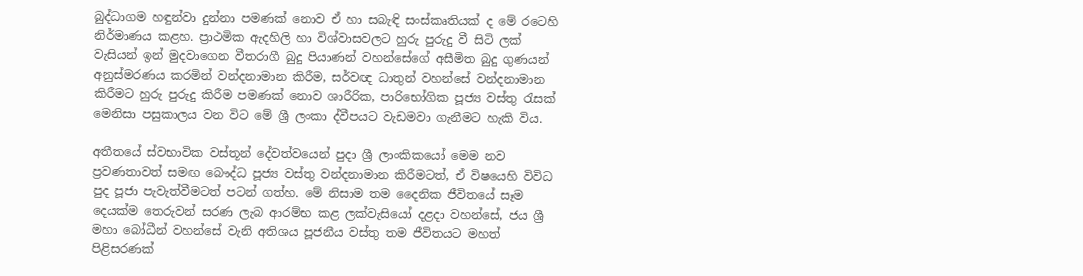බුද්ධාගම හඳුන්වා දුන්නා පමණක් නොව ඒ හා සබැඳි සංස්කෘතියක් ද මේ රටෙහි නිර්මාණය කළහ. ප්‍රාථමික ඇදහිලි හා විශ්වාසවලට හුරු පුරුදු වී සිටි ලක් වැසියන් ඉන් මුදවාගෙන වීතරාගී බුදු පියාණන් වහන්සේගේ අසීමිත බුදු ගුණයන් අනුස්මරණය කරමින් වන්දනාමාන කිරීම, සර්වඥ ධාතුන් වහන්සේ වන්දනාමාන කිරීමට හුරු පුරුදු කිරීම පමණක් නොව ශාරීරික, පාරිභෝගික පූජ්‍ය වස්තු රැසක් මෙනිසා පසුකාලය වන විට මේ ශ්‍රී ලංකා ද්වීපයට වැඩමවා ගැනීමට හැකි විය.

අතීතයේ ස්වභාවික වස්තූන් දේවත්වයෙන් පුදා ශ්‍රී ලාංකිකයෝ මෙම නව ප්‍රවණතාවත් සමඟ බෞද්ධ පූජ්‍ය වස්තු වන්දනාමාන කිරීමටත්, ඒ විෂයෙහි විවිධ පුද පූජා පැවැත්වීමටත් පටන් ගත්හ. මේ නිසාම තම දෛනික ජීවිතයේ සෑම දෙයක්ම තෙරුවන් සරණ ලැබ ආරම්භ කළ ලක්වැසියෝ දළදා වහන්සේ, ජය ශ්‍රී මහා බෝධීන් වහන්සේ වැනි අතිශය පූජනීය වස්තු තම ජීවිතයට මහත් පිළිසරණක්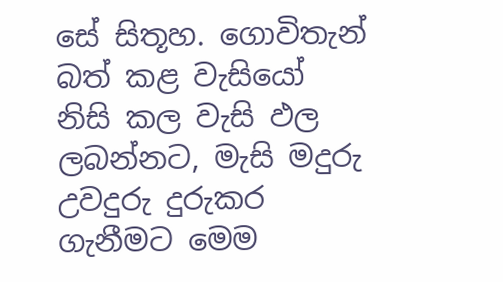සේ සිතූහ. ගොවිතැන් බත් කළ වැසියෝ නිසි කල වැසි ඵල ලබන්නට, මැසි මදුරු උවදුරු දුරුකර ගැනීමට මෙම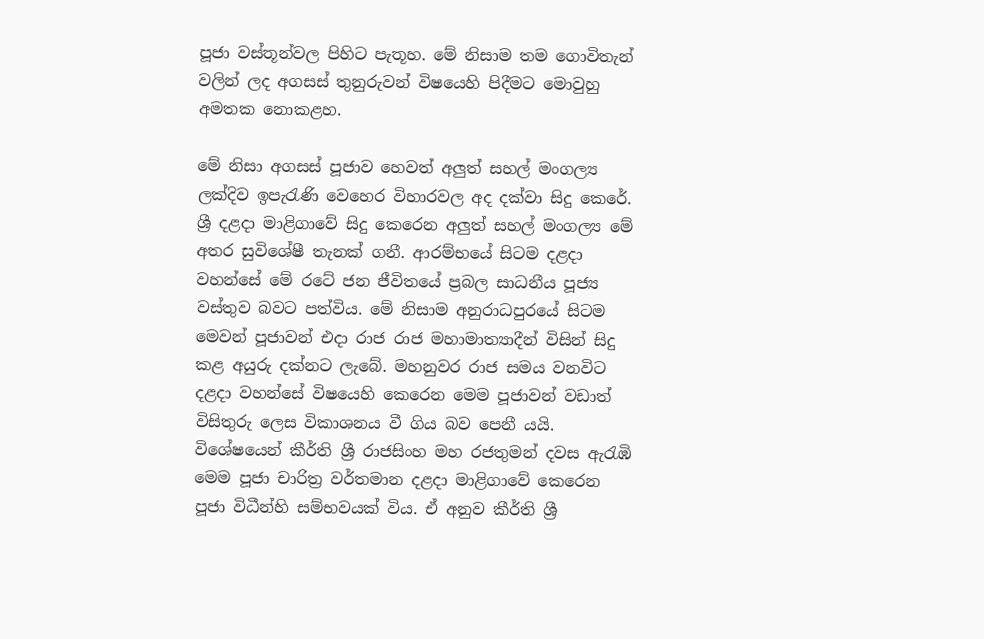පූජා වස්තූන්වල පිහිට පැතූහ. මේ නිසාම තම ගොවිතැන් වලින් ලද අගසස් තුනුරුවන් විෂයෙහි පිදීමට මොවුහු අමතක නොකළහ.

මේ නිසා අගසස් පූජාව හෙවත් අලුත් සහල් මංගල්‍ය ලක්දිව ඉපැරැණි වෙහෙර විහාරවල අද දක්වා සිදු කෙරේ. ශ්‍රී දළදා මාළිගාවේ සිදු කෙරෙන අලුත් සහල් මංගල්‍ය මේ අතර සුවිශේෂී තැනක් ගනී. ආරම්භයේ සිටම දළදා වහන්සේ මේ රටේ ජන ජීවිතයේ ප්‍රබල සාධනීය පූජ්‍ය වස්තුව බවට පත්විය. මේ නිසාම අනුරාධපුරයේ සිටම මෙවන් පූජාවන් එදා රාජ රාජ මහාමාත්‍යාදීන් විසින් සිදු කළ අයුරු දක්නට ලැබේ. මහනුවර රාජ සමය වනවිට දළදා වහන්සේ විෂයෙහි කෙරෙන මෙම පූජාවන් වඩාත් විසිතුරු ලෙස විකාශනය වී ගිය බව පෙනී යයි. විශේෂයෙන් කීර්ති ශ්‍රී රාජසිංහ මහ රජතුමන් දවස ඇරැඹි මෙම පූජා චාරිත්‍ර වර්තමාන දළදා මාළිගාවේ කෙරෙන පූජා විධීන්හි සම්භවයක් විය. ඒ අනුව කීර්ති ශ්‍රී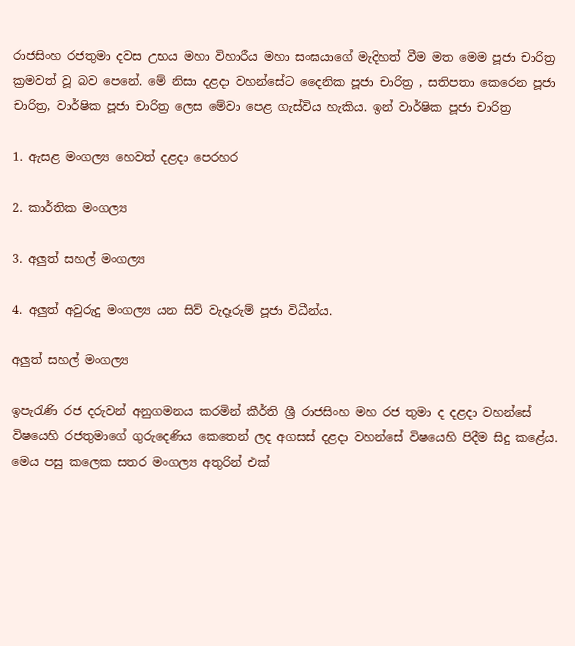රාජසිංහ රජතුමා දවස උභය මහා විහාරීය මහා සංඝයාගේ මැදිහත් වීම මත මෙම පූජා චාරිත්‍ර ක්‍රමවත් වූ බව පෙනේ. මේ නිසා දළදා වහන්සේට දෛනික පූජා චාරිත්‍ර , සතිපතා කෙරෙන පූජා චාරිත්‍ර, වාර්ෂික පූජා චාරිත්‍ර ලෙස මේවා පෙළ ගැස්විය හැකිය. ඉන් වාර්ෂික පූජා චාරිත්‍ර

1. ඇසළ මංගල්‍ය හෙවත් දළදා පෙරහර

2. කාර්තික මංගල්‍ය

3. අලුත් සහල් මංගල්‍ය

4. අලුත් අවුරුදු මංගල්‍ය යන සිව් වැදෑරුම් පූජා විධීන්ය.

අලුත් සහල් මංගල්‍ය

ඉපැරැණි රජ දරුවන් අනුගමනය කරමින් කීර්ති ශ්‍රී රාජසිංහ මහ රජ තුමා ද දළදා වහන්සේ විෂයෙහි රජතුමාගේ ගුරුදෙණිය කෙතෙන් ලද අගසස් දළදා වහන්සේ විෂයෙහි පිදීම සිදු කළේය. මෙය පසු කලෙක සතර මංගල්‍ය අතුරින් එක්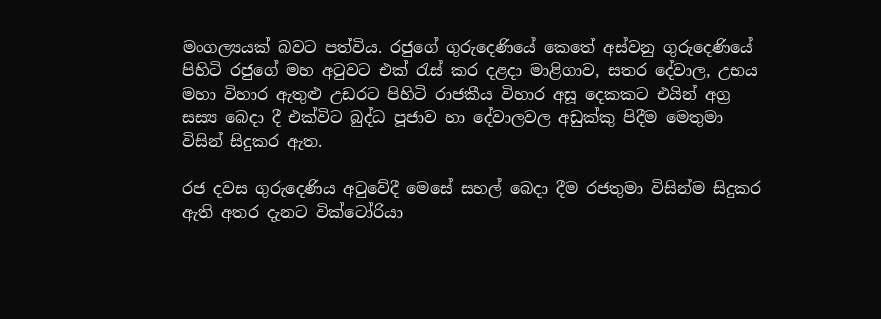මංගල්‍යයක් බවට පත්විය. රජුගේ ගුරුදෙණියේ කෙතේ අස්වනු ගුරුදෙණියේ පිහිටි රජුගේ මහ අටුවට එක් රැස් කර දළදා මාළිගාව, සතර දේවාල, උභය මහා විහාර ඇතුළු උඩරට පිහිටි රාජකීය විහාර අසූ දෙකකට එයින් අග්‍ර සස්‍ය බෙදා දී එක්විට බුද්ධ පූජාව හා දේවාලවල අඩුක්කු පිදීම මෙතුමා විසින් සිදුකර ඇත.

රජ දවස ගුරුදෙණිය අටුවේදී මෙසේ සහල් බෙදා දීම රජතුමා විසින්ම සිදුකර ඇති අතර දැනට වික්ටෝරියා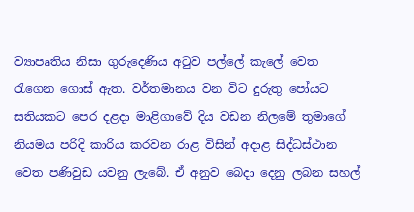ව්‍යාපෘතිය නිසා ගුරුදෙණිය අටුව පල්ලේ කැලේ වෙත රැගෙන ගොස් ඇත. වර්තමානය වන විට දුරුතු පෝයට සතියකට පෙර දළදා මාළිගාවේ දිය වඩන නිලමේ තුමාගේ නියමය පරිදි කාරිය කරවන රාළ විසින් අදාළ සිද්ධස්ථාන වෙත පණිවුඩ යවනු ලැබේ. ඒ අනුව බෙදා දෙනු ලබන සහල්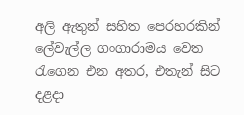අලි ඇතුන් සහිත පෙරහරකින් ලේවැල්ල ගංගාරාමය වෙත රැගෙන එන අතර, එතැන් සිට දළදා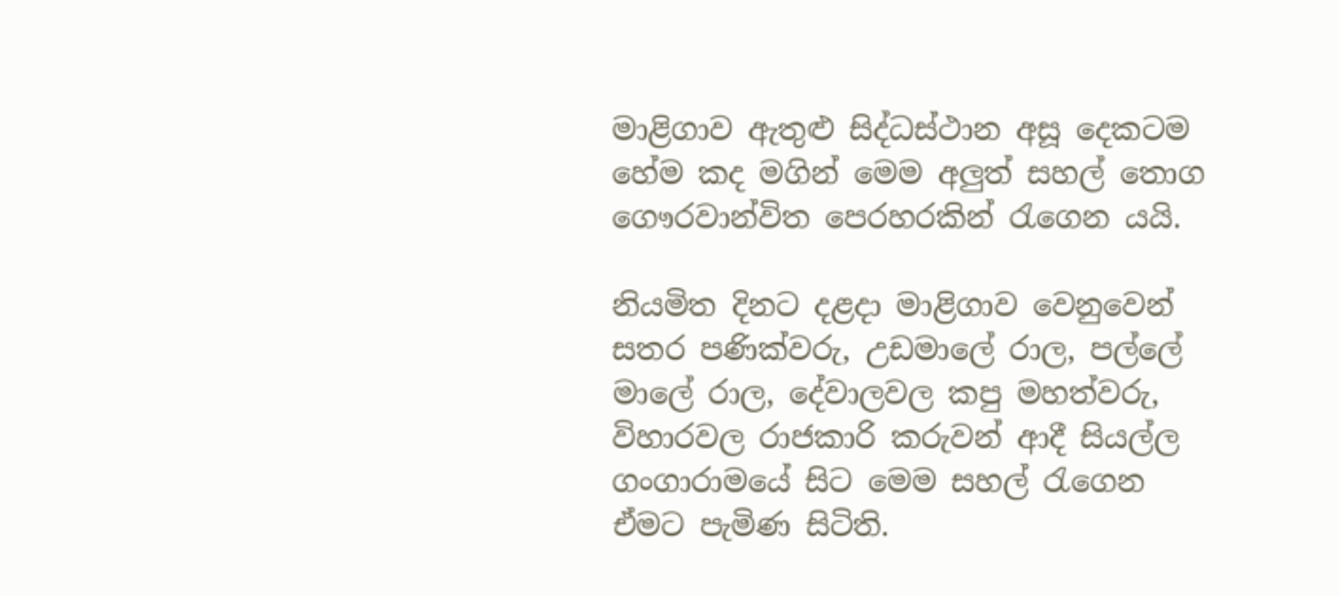මාළිගාව ඇතුළු සිද්ධස්ථාන අසූ දෙකටම හේම කද මගින් මෙම අලුත් සහල් තොග ගෞරවාන්විත පෙරහරකින් රැගෙන යයි.

නියමිත දිනට දළදා මාළිගාව වෙනුවෙන් සතර පණික්වරු, උඩමාලේ රාල, පල්ලේ මාලේ රාල, දේවාලවල කපු මහත්වරු, විහාරවල රාජකාරි කරුවන් ආදී සියල්ල ගංගාරාමයේ සිට මෙම සහල් රැගෙන ඒමට පැමිණ සිටිති.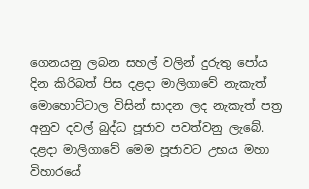ගෙනයනු ලබන සහල් වලින් දුරුතු පෝය දින කිරිබත් පිස දළදා මාලිගාවේ නැකැත් මොහොට්ටාල විසින් සාදන ලද නැකැත් පත්‍ර අනුව දවල් බුද්ධ පූජාව පවත්වනු ලැබේ. දළදා මාලිගාවේ මෙම පූජාවට උභය මහා විහාරයේ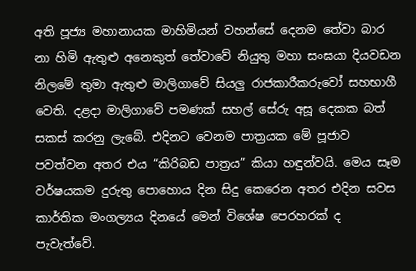අති පූජ්‍ය මහානායක මාහිමියන් වහන්සේ දෙනම තේවා බාර නා හිමි ඇතුළු අනෙකුත් තේවාවේ නියුතු මහා සංඝයා දියවඩන නිලමේ තුමා ඇතුළු මාලිගාවේ සියලු රාජකාරීකරුවෝ සහභාගී වෙති. දළදා මාලිගාවේ පමණක් සහල් සේරු අසූ දෙකක බත් සකස් කරනු ලැබේ. එදිනට වෙනම පාත්‍රයක මේ පූජාව පවත්වන අතර එය “කිරිබඩ පාත්‍රය” කියා හඳුන්වයි. මෙය සෑම වර්ෂයකම දුරුතු පොහොය දින සිදු කෙරෙන අතර එදින සවස කාර්තික මංගල්‍යය දිනයේ මෙන් විශේෂ පෙරහරක් ද පැවැත්වේ.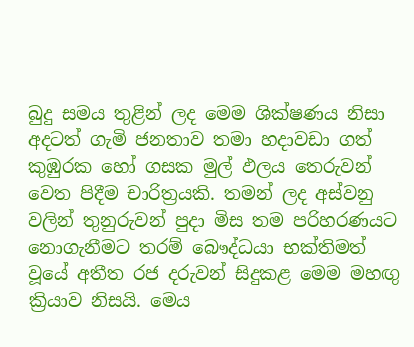බුදු සමය තුළින් ලද මෙම ශික්ෂණය නිසා අදටත් ගැමි ජනතාව තමා හදාවඩා ගත් කුඹුරක හෝ ගසක මුල් ඵලය තෙරුවන් වෙත පිදීම චාරිත්‍රයකි. තමන් ලද අස්වනු වලින් තුනුරුවන් පුදා මිස තම පරිහරණයට නොගැනීමට තරම් බෞද්ධයා භක්තිමත් වූයේ අතීත රජ දරුවන් සිදුකළ මෙම මහඟු ක්‍රියාව නිසයි. මෙය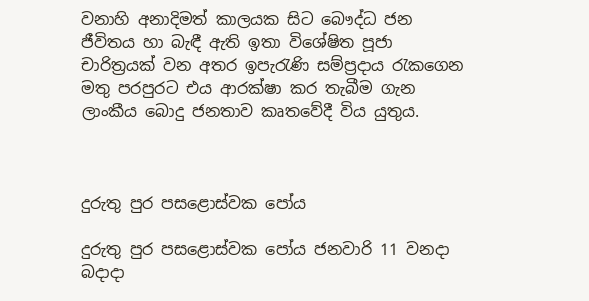වනාහි අනාදිමත් කාලයක සිට බෞද්ධ ජන ජීවිතය හා බැඳී ඇති ඉතා විශේෂිත පූජා චාරිත්‍රයක් වන අතර ඉපැරැණි සම්ප්‍රදාය රැකගෙන මතු පරපුරට එය ආරක්ෂා කර තැබීම ගැන ලාංකීය බොදු ජනතාව කෘතවේදී විය යුතුය.



දුරුතු පුර පසළොස්වක පෝය

දුරුතු පුර පසළොස්වක පෝය ජනවාරි 11 වනදා බදාදා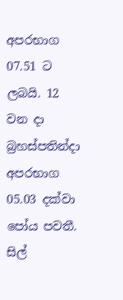අපරභාග 07.51 ට ලබයි. 12 වන දා බ්‍රහස්පතින්දා අපරභාග 05.03 දක්වා පෝය පවතී. සිල්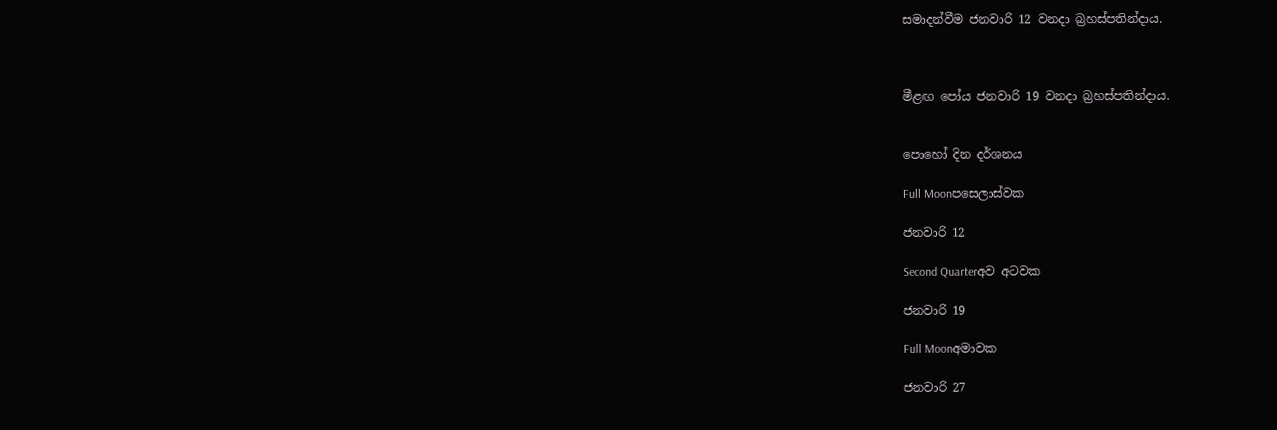සමාදන්වීම ජනවාරි 12 වනදා බ්‍රහස්පතින්දාය.



මීළඟ පෝය ජනවාරි 19 වනදා බ්‍රහස්පතින්දාය.


පොහෝ දින දර්ශනය

Full Moonපසෙලාස්වක

ජනවාරි 12

Second Quarterඅව අටවක

ජනවාරි 19

Full Moonඅමාවක

ජනවාරි 27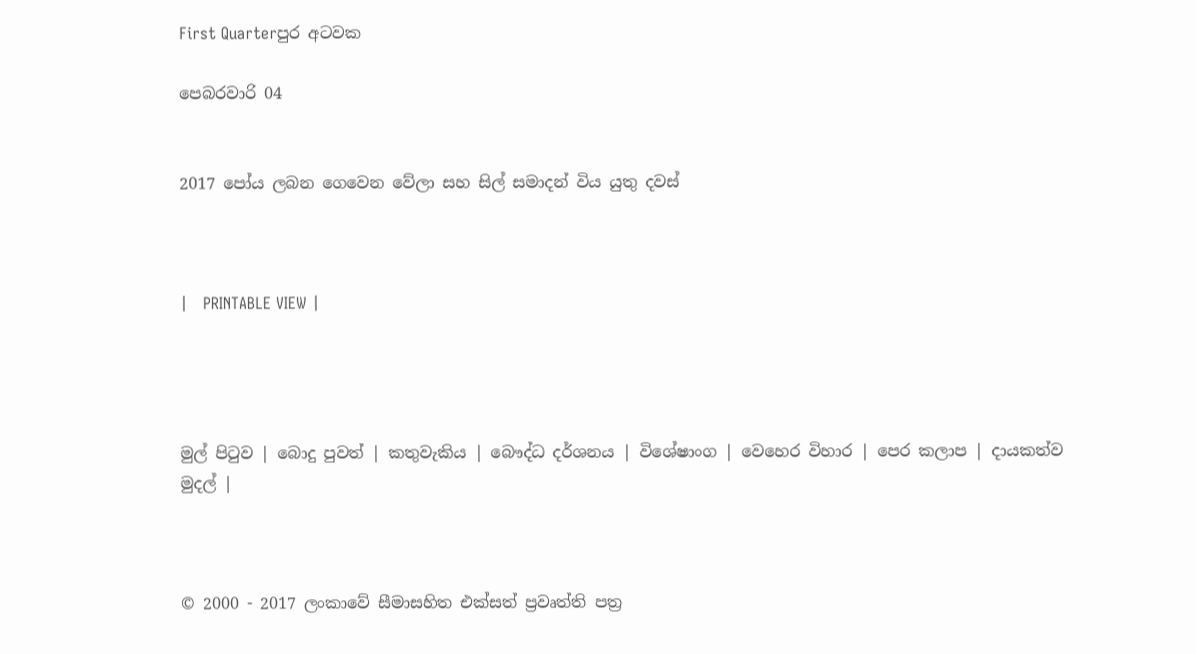First Quarterපුර අටවක

පෙබරවාරි 04


2017 පෝය ලබන ගෙවෙන වේලා සහ සිල් සමාදන් විය යුතු දවස්



|   PRINTABLE VIEW |




මුල් පිටුව | බොදු පුවත් | කතුවැකිය | බෞද්ධ දර්ශනය | විශේෂාංග | වෙහෙර විහාර | පෙර කලාප | දායකත්ව මුදල් |



© 2000 - 2017 ලංකාවේ සීමාසහිත එක්සත් ප්‍රවෘත්ති පත්‍ර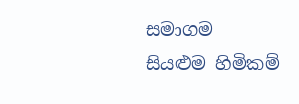සමාගම
සියළුම හිමිකම්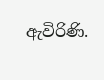ඇවිරිණි.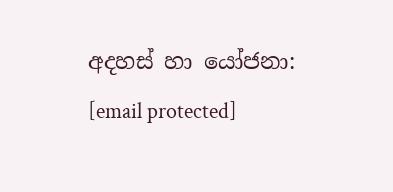අදහස් හා යෝජනා: [email protected]